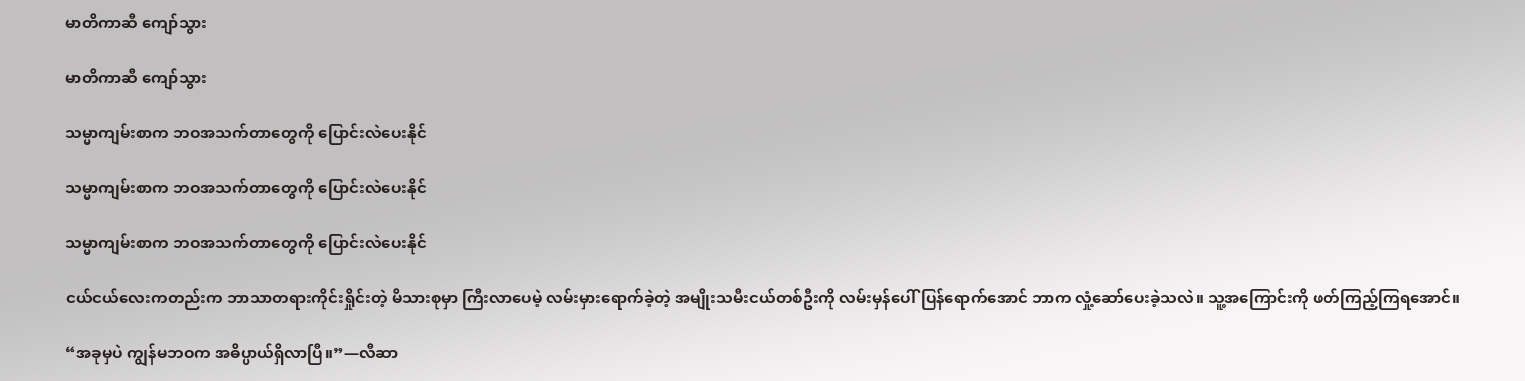မာတိကာဆီ ကျော်သွား

မာတိကာဆီ ကျော်သွား

သမ္မာကျမ်းစာက ဘဝအသက်တာတွေကို ပြောင်းလဲပေးနိုင်

သမ္မာကျမ်းစာက ဘဝအသက်တာတွေကို ပြောင်းလဲပေးနိုင်

သမ္မာကျမ်းစာက ဘဝအသက်တာတွေကို ပြောင်းလဲပေးနိုင်

ငယ်ငယ်လေးကတည်းက ဘာသာတရားကိုင်းရှိုင်းတဲ့ မိသားစုမှာ ကြီးလာပေမဲ့ လမ်းမှားရောက်ခဲ့တဲ့ အမျိုးသမီးငယ်တစ်ဦးကို လမ်းမှန်ပေါ်ပြန်ရောက်အောင် ဘာက လှုံ့ဆော်ပေးခဲ့သလဲ။ သူ့အကြောင်းကို ဖတ်ကြည့်ကြရအောင်။

“အခုမှပဲ ကျွန်မဘဝက အဓိပ္ပာယ်ရှိလာပြီ။”—လီဆာ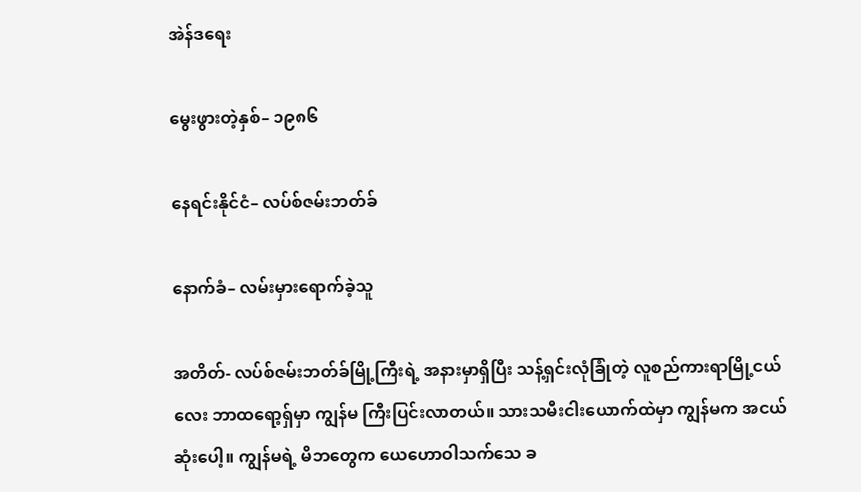အဲန်ဒရေး

မွေးဖွားတဲ့နှစ်– ၁၉၈၆

နေရင်းနိုင်ငံ– လပ်စ်ဇမ်းဘတ်ခ်

နောက်ခံ– လမ်းမှားရောက်ခဲ့သူ

အတိတ်- လပ်စ်ဇမ်းဘတ်ခ်မြို့ကြီးရဲ့ အနားမှာရှိပြီး သန့်ရှင်းလုံခြုံတဲ့ လူစည်ကားရာမြို့ငယ်လေး ဘာထရော့ရှ်မှာ ကျွန်မ ကြီးပြင်းလာတယ်။ သားသမီးငါးယောက်ထဲမှာ ကျွန်မက အငယ်ဆုံးပေါ့။ ကျွန်မရဲ့ မိဘတွေက ယေဟောဝါသက်သေ ခ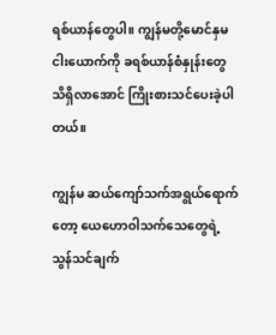ရစ်ယာန်တွေပါ။ ကျွန်မတို့မောင်နှမ ငါးယောက်ကို ခရစ်ယာန်စံနှုန်းတွေ သိရှိလာအောင် ကြိုးစားသင်ပေးခဲ့ပါတယ်။

ကျွန်မ ဆယ်ကျော်သက်အရွယ်ရောက်တော့ ယေဟောဝါသက်သေတွေရဲ့ သွန်သင်ချက်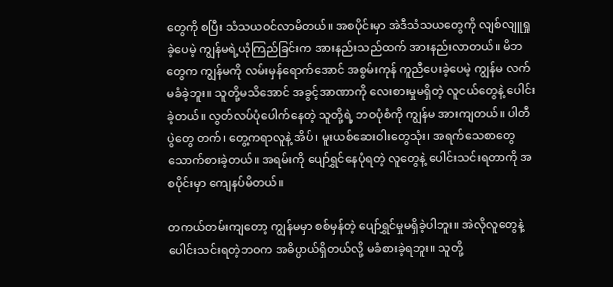တွေကို စပြီး သံသယဝင်လာမိတယ်။ အစပိုင်းမှာ အဲဒီသံသယတွေကို လျစ်လျူရှုခဲ့ပေမဲ့ ကျွန်မရဲ့ယုံကြည်ခြင်းက အားနည်းသည်ထက် အားနည်းလာတယ်။ မိဘတွေက ကျွန်မကို လမ်းမှန်ရောက်အောင် အစွမ်းကုန် ကူညီပေးခဲ့ပေမဲ့ ကျွန်မ လက်မခံခဲ့ဘူး။ သူတို့မသိအောင် အခွင့်အာဏာကို လေးစားမှုမရှိတဲ့ လူငယ်တွေနဲ့ ပေါင်းခဲ့တယ်။ လွတ်လပ်ပုံပေါက်နေတဲ့ သူတို့ရဲ့ ဘဝပုံစံကို ကျွန်မ အားကျတယ်။ ပါတီပွဲတွေ တက်၊ တွေ့ကရာလူနဲ့ အိပ်၊ မူးယစ်ဆေးဝါးတွေသုံး၊ အရက်သေစာတွေ သောက်စားခဲ့တယ်။ အရမ်းကို ပျော်ရွှင်နေပုံရတဲ့ လူတွေနဲ့ ပေါင်းသင်းရတာကို အစပိုင်းမှာ ကျေနပ်မိတယ်။

တကယ်တမ်းကျတော့ ကျွန်မမှာ စစ်မှန်တဲ့ ပျော်ရွှင်မှုမရှိခဲ့ပါဘူး။ အဲလိုလူတွေနဲ့ပေါင်းသင်းရတဲ့ဘဝက အဓိပ္ပာယ်ရှိတယ်လို့ မခံစားခဲ့ရဘူး။ သူတို့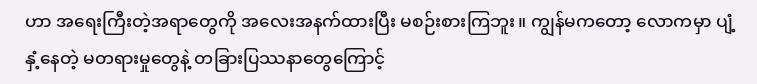ဟာ အရေးကြီးတဲ့အရာတွေကို အလေးအနက်ထားပြီး မစဉ်းစားကြဘူး။ ကျွန်မကတော့ လောကမှာ ပျံ့နှံ့နေတဲ့ မတရားမှုတွေနဲ့ တခြားပြဿနာတွေကြောင့်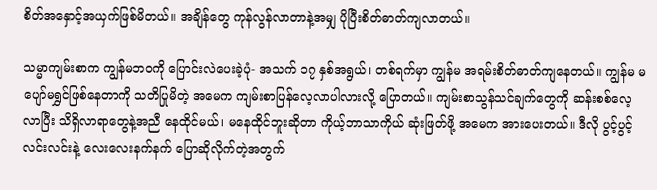စိတ်အနှောင့်အယှက်ဖြစ်မိတယ်။ အချိန်တွေ ကုန်လွန်လာတာနဲ့အမျှ ပိုပြီးစိတ်ဓာတ်ကျလာတယ်။

သမ္မာကျမ်းစာက ကျွန်မဘဝကို ပြောင်းလဲပေးခဲ့ပုံ- အသက် ၁၇ နှစ်အရွယ်၊ တစ်ရက်မှာ ကျွန်မ အရမ်းစိတ်ဓာတ်ကျနေတယ်။ ကျွန်မ မပျော်မရွှင်ဖြစ်နေတာကို သတိပြုမိတဲ့ အမေက ကျမ်းစာပြန်လေ့လာပါလားလို့ ပြောတယ်။ ကျမ်းစာသွန်သင်ချက်တွေကို ဆန်းစစ်လေ့လာပြီး သိရှိလာရာတွေနဲ့အညီ နေထိုင်မယ်၊ မနေထိုင်ဘူးဆိုတာ ကိုယ့်ဘာသာကိုယ် ဆုံးဖြတ်ဖို့ အမေက အားပေးတယ်။ ဒီလို ပွင့်ပွင့်လင်းလင်းနဲ့ လေးလေးနက်နက် ပြောဆိုလိုက်တဲ့အတွက်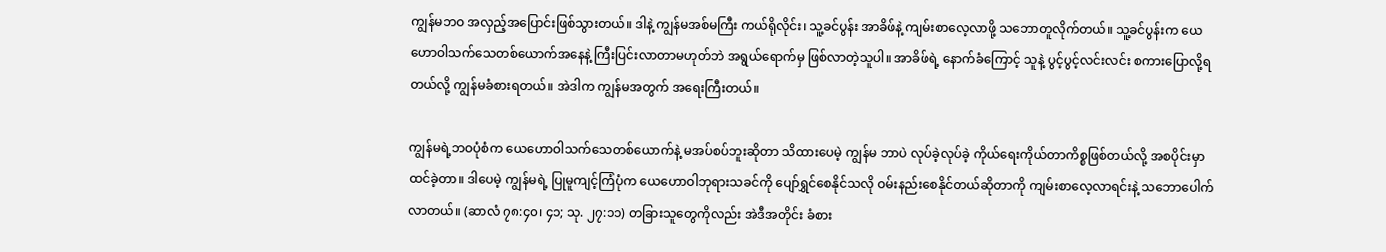ကျွန်မဘဝ အလှည့်အပြောင်းဖြစ်သွားတယ်။ ဒါနဲ့ ကျွန်မအစ်မကြီး ကယ်ရိုလိုင်း၊ သူ့ခင်ပွန်း အာခိဖ်နဲ့ ကျမ်းစာလေ့လာဖို့ သဘောတူလိုက်တယ်။ သူ့ခင်ပွန်းက ယေဟောဝါသက်သေတစ်ယောက်အနေနဲ့ ကြီးပြင်းလာတာမဟုတ်ဘဲ အရွယ်ရောက်မှ ဖြစ်လာတဲ့သူပါ။ အာခိဖ်ရဲ့ နောက်ခံကြောင့် သူနဲ့ ပွင့်ပွင့်လင်းလင်း စကားပြောလို့ရတယ်လို့ ကျွန်မခံစားရတယ်။ အဲဒါက ကျွန်မအတွက် အရေးကြီးတယ်။

ကျွန်မရဲ့ဘဝပုံစံက ယေဟောဝါသက်သေတစ်ယောက်နဲ့ မအပ်စပ်ဘူးဆိုတာ သိထားပေမဲ့ ကျွန်မ ဘာပဲ လုပ်ခဲ့လုပ်ခဲ့ ကိုယ်ရေးကိုယ်တာကိစ္စဖြစ်တယ်လို့ အစပိုင်းမှာ ထင်ခဲ့တာ။ ဒါပေမဲ့ ကျွန်မရဲ့ ပြုမူကျင့်ကြံပုံက ယေဟောဝါဘုရားသခင်ကို ပျော်ရွှင်စေနိုင်သလို ဝမ်းနည်းစေနိုင်တယ်ဆိုတာကို ကျမ်းစာလေ့လာရင်းနဲ့ သဘောပေါက်လာတယ်။ (ဆာလံ ၇၈:၄၀၊ ၄၁; သု. ၂၇:၁၁) တခြားသူတွေကိုလည်း အဲဒီအတိုင်း ခံစား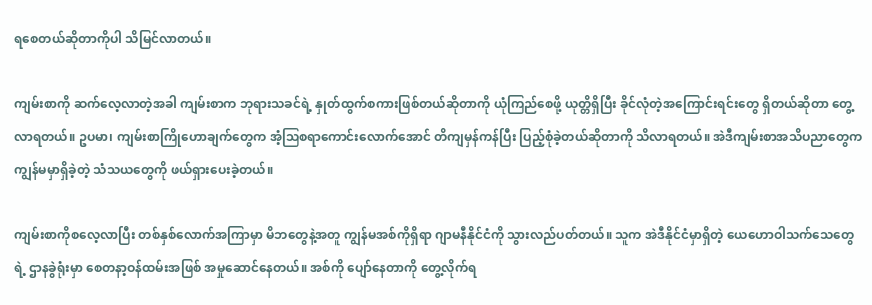ရစေတယ်ဆိုတာကိုပါ သိမြင်လာတယ်။

ကျမ်းစာကို ဆက်လေ့လာတဲ့အခါ ကျမ်းစာက ဘုရားသခင်ရဲ့ နှုတ်ထွက်စကားဖြစ်တယ်ဆိုတာကို ယုံကြည်စေဖို့ ယုတ္တိရှိပြီး ခိုင်လုံတဲ့အကြောင်းရင်းတွေ ရှိတယ်ဆိုတာ တွေ့လာရတယ်။ ဥပမာ၊ ကျမ်းစာကြိုဟောချက်တွေက အံ့ဩစရာကောင်းလောက်အောင် တိကျမှန်ကန်ပြီး ပြည့်စုံခဲ့တယ်ဆိုတာကို သိလာရတယ်။ အဲဒီကျမ်းစာအသိပညာတွေက ကျွန်မမှာရှိခဲ့တဲ့ သံသယတွေကို ဖယ်ရှားပေးခဲ့တယ်။

ကျမ်းစာကိုစလေ့လာပြီး တစ်နှစ်လောက်အကြာမှာ မိဘတွေနဲ့အတူ ကျွန်မအစ်ကိုရှိရာ ဂျာမနီနိုင်ငံကို သွားလည်ပတ်တယ်။ သူက အဲဒီနိုင်ငံမှာရှိတဲ့ ယေဟောဝါသက်သေတွေရဲ့ ဌာနခွဲရုံးမှာ စေတနာ့ဝန်ထမ်းအဖြစ် အမှုဆောင်နေတယ်။ အစ်ကို ပျော်နေတာကို တွေ့လိုက်ရ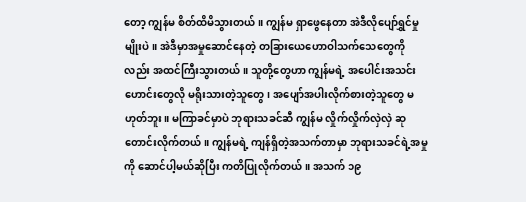တော့ ကျွန်မ စိတ်ထိမိသွားတယ်။ ကျွန်မ ရှာဖွေနေတာ အဲဒီလိုပျော်ရွှင်မှုမျိုးပဲ။ အဲဒီမှာအမှုဆောင်နေတဲ့ တခြားယေဟောဝါသက်သေတွေကိုလည်း အထင်ကြီးသွားတယ်။ သူတို့တွေဟာ ကျွန်မရဲ့ အပေါင်းအသင်းဟောင်းတွေလို မရိုးသားတဲ့သူတွေ၊ အပျော်အပါးလိုက်စားတဲ့သူတွေ မဟုတ်ဘူး။ မကြာခင်မှာပဲ ဘုရားသခင်ဆီ ကျွန်မ လှိုက်လှိုက်လှဲလှဲ ဆုတောင်းလိုက်တယ်။ ကျွန်မရဲ့ ကျန်ရှိတဲ့အသက်တာမှာ ဘုရားသခင်ရဲ့အမှုကို ဆောင်ပါ့မယ်ဆိုပြီး ကတိပြုလိုက်တယ်။ အသက် ၁၉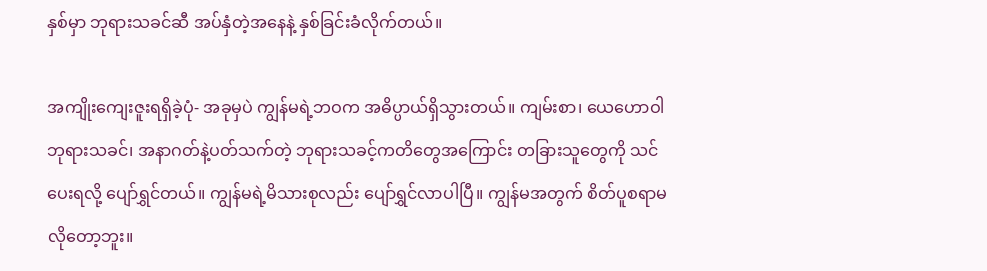နှစ်မှာ ဘုရားသခင်ဆီ အပ်နှံတဲ့အနေနဲ့ နှစ်ခြင်းခံလိုက်တယ်။

အကျိုးကျေးဇူးရရှိခဲ့ပုံ- အခုမှပဲ ကျွန်မရဲ့ဘဝက အဓိပ္ပာယ်ရှိသွားတယ်။ ကျမ်းစာ၊ ယေဟောဝါဘုရားသခင်၊ အနာဂတ်နဲ့ပတ်သက်တဲ့ ဘုရားသခင့်ကတိတွေအကြောင်း တခြားသူတွေကို သင်ပေးရလို့ ပျော်ရွှင်တယ်။ ကျွန်မရဲ့မိသားစုလည်း ပျော်ရွှင်လာပါပြီ။ ကျွန်မအတွက် စိတ်ပူစရာမလိုတော့ဘူး။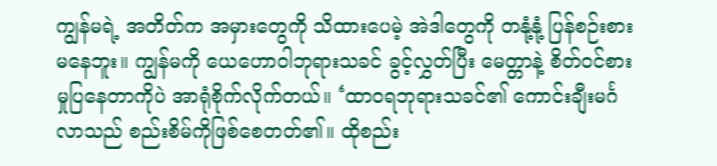ကျွန်မရဲ့ အတိတ်က အမှားတွေကို သိထားပေမဲ့ အဲဒါတွေကို တနုံ့နုံ့ ပြန်စဉ်းစားမနေဘူး။ ကျွန်မကို ယေဟောဝါဘုရားသခင် ခွင့်လွှတ်ပြီး မေတ္တာနဲ့ စိတ်ဝင်စားမှုပြနေတာကိုပဲ အာရုံစိုက်လိုက်တယ်။ ‘ထာဝရဘုရားသခင်၏ ကောင်းချီးမင်္ဂလာသည် စည်းစိမ်ကိုဖြစ်စေတတ်၏။ ထိုစည်း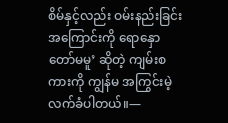စိမ်နှင့်လည်း ဝမ်းနည်းခြင်းအကြောင်းကို ရောနှောတော်မမူ’ ဆိုတဲ့ ကျမ်းစကားကို ကျွန်မ အကြွင်းမဲ့လက်ခံပါတယ်။—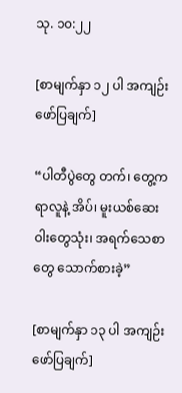သု. ၁၀:၂၂

[စာမျက်နှာ ၁၂ ပါ အကျဉ်းဖော်ပြချက်]

“ပါတီပွဲတွေ တက်၊ တွေ့ကရာလူနဲ့ အိပ်၊ မူးယစ်ဆေးဝါးတွေသုံး၊ အရက်သေစာတွေ သောက်စားခဲ့”

[စာမျက်နှာ ၁၃ ပါ အကျဉ်းဖော်ပြချက်]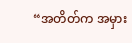“အတိတ်က အမှား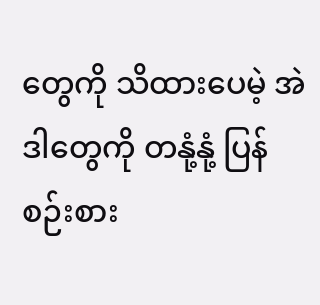တွေကို သိထားပေမဲ့ အဲဒါတွေကို တနုံ့နုံ့ ပြန်စဉ်းစား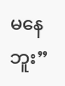မနေဘူး”